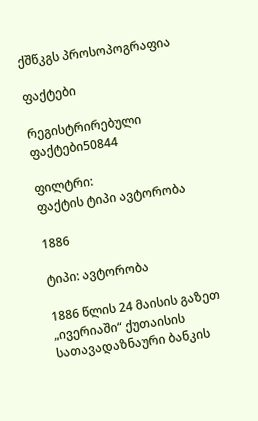ქშწკგს პროსოპოგრაფია

ფაქტები

რეგისტრირებული ფაქტები50844

ფილტრი:
ფაქტის ტიპი ავტორობა

1886

ტიპი: ავტორობა

1886 წლის 24 მაისის გაზეთ „ივერიაში“ ქუთაისის სათავადაზნაური ბანკის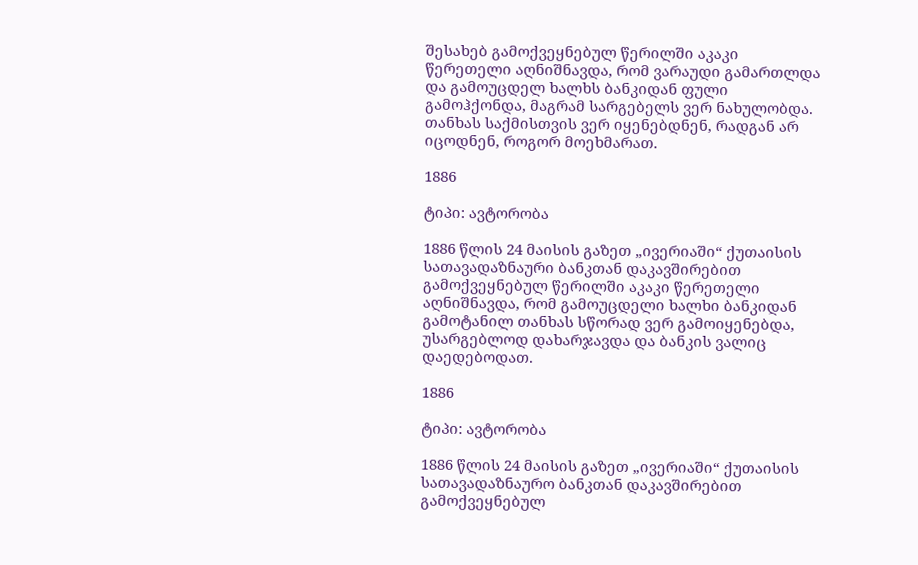შესახებ გამოქვეყნებულ წერილში აკაკი წერეთელი აღნიშნავდა, რომ ვარაუდი გამართლდა და გამოუცდელ ხალხს ბანკიდან ფული გამოჰქონდა, მაგრამ სარგებელს ვერ ნახულობდა. თანხას საქმისთვის ვერ იყენებდნენ, რადგან არ იცოდნენ, როგორ მოეხმარათ.

1886

ტიპი: ავტორობა

1886 წლის 24 მაისის გაზეთ „ივერიაში“ ქუთაისის სათავადაზნაური ბანკთან დაკავშირებით გამოქვეყნებულ წერილში აკაკი წერეთელი აღნიშნავდა, რომ გამოუცდელი ხალხი ბანკიდან გამოტანილ თანხას სწორად ვერ გამოიყენებდა, უსარგებლოდ დახარჯავდა და ბანკის ვალიც დაედებოდათ.

1886

ტიპი: ავტორობა

1886 წლის 24 მაისის გაზეთ „ივერიაში“ ქუთაისის სათავადაზნაურო ბანკთან დაკავშირებით გამოქვეყნებულ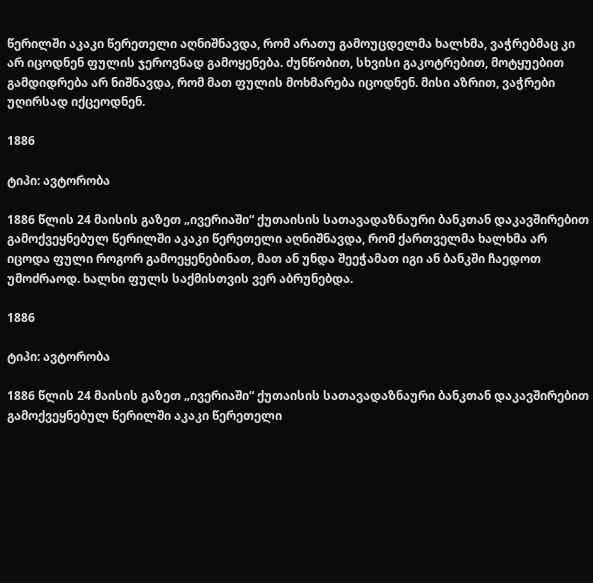წერილში აკაკი წერეთელი აღნიშნავდა, რომ არათუ გამოუცდელმა ხალხმა, ვაჭრებმაც კი არ იცოდნენ ფულის ჯეროვნად გამოყენება. ძუნწობით, სხვისი გაკოტრებით, მოტყუებით გამდიდრება არ ნიშნავდა, რომ მათ ფულის მოხმარება იცოდნენ. მისი აზრით, ვაჭრები უღირსად იქცეოდნენ.

1886

ტიპი: ავტორობა

1886 წლის 24 მაისის გაზეთ „ივერიაში“ ქუთაისის სათავადაზნაური ბანკთან დაკავშირებით გამოქვეყნებულ წერილში აკაკი წერეთელი აღნიშნავდა, რომ ქართველმა ხალხმა არ იცოდა ფული როგორ გამოეყენებინათ, მათ ან უნდა შეეჭამათ იგი ან ბანკში ჩაედოთ უმოძრაოდ. ხალხი ფულს საქმისთვის ვერ აბრუნებდა.

1886

ტიპი: ავტორობა

1886 წლის 24 მაისის გაზეთ „ივერიაში“ ქუთაისის სათავადაზნაური ბანკთან დაკავშირებით გამოქვეყნებულ წერილში აკაკი წერეთელი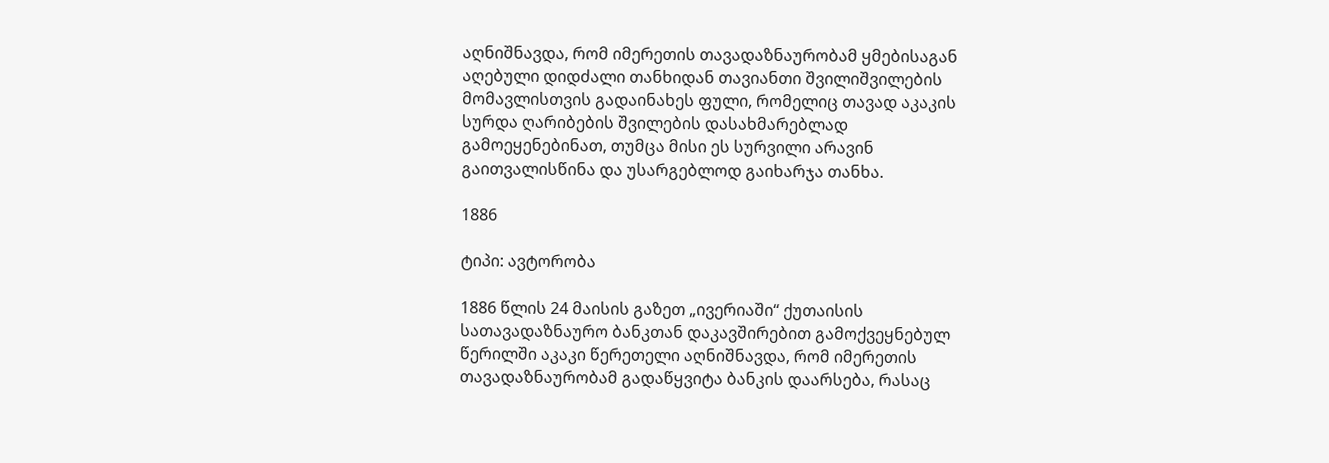აღნიშნავდა, რომ იმერეთის თავადაზნაურობამ ყმებისაგან აღებული დიდძალი თანხიდან თავიანთი შვილიშვილების მომავლისთვის გადაინახეს ფული, რომელიც თავად აკაკის სურდა ღარიბების შვილების დასახმარებლად გამოეყენებინათ, თუმცა მისი ეს სურვილი არავინ გაითვალისწინა და უსარგებლოდ გაიხარჯა თანხა.

1886

ტიპი: ავტორობა

1886 წლის 24 მაისის გაზეთ „ივერიაში“ ქუთაისის სათავადაზნაურო ბანკთან დაკავშირებით გამოქვეყნებულ წერილში აკაკი წერეთელი აღნიშნავდა, რომ იმერეთის თავადაზნაურობამ გადაწყვიტა ბანკის დაარსება, რასაც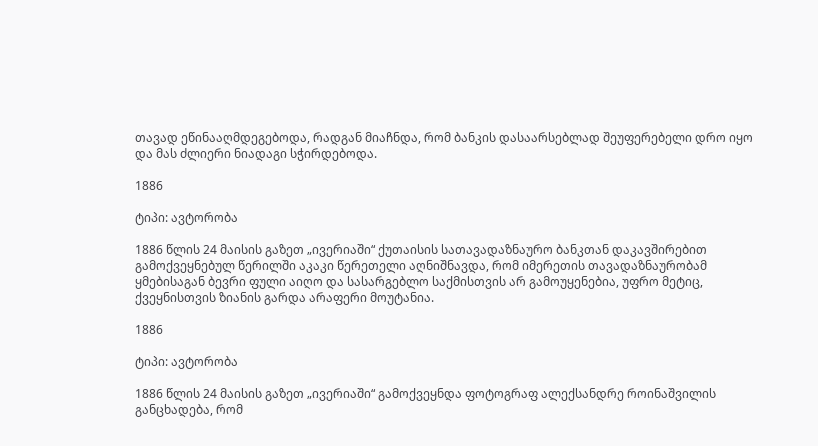თავად ეწინააღმდეგებოდა, რადგან მიაჩნდა, რომ ბანკის დასაარსებლად შეუფერებელი დრო იყო და მას ძლიერი ნიადაგი სჭირდებოდა.

1886

ტიპი: ავტორობა

1886 წლის 24 მაისის გაზეთ „ივერიაში“ ქუთაისის სათავადაზნაურო ბანკთან დაკავშირებით გამოქვეყნებულ წერილში აკაკი წერეთელი აღნიშნავდა, რომ იმერეთის თავადაზნაურობამ ყმებისაგან ბევრი ფული აიღო და სასარგებლო საქმისთვის არ გამოუყენებია, უფრო მეტიც, ქვეყნისთვის ზიანის გარდა არაფერი მოუტანია.

1886

ტიპი: ავტორობა

1886 წლის 24 მაისის გაზეთ „ივერიაში“ გამოქვეყნდა ფოტოგრაფ ალექსანდრე როინაშვილის განცხადება, რომ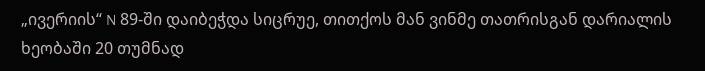„ივერიის“ N 89-ში დაიბეჭდა სიცრუე, თითქოს მან ვინმე თათრისგან დარიალის ხეობაში 20 თუმნად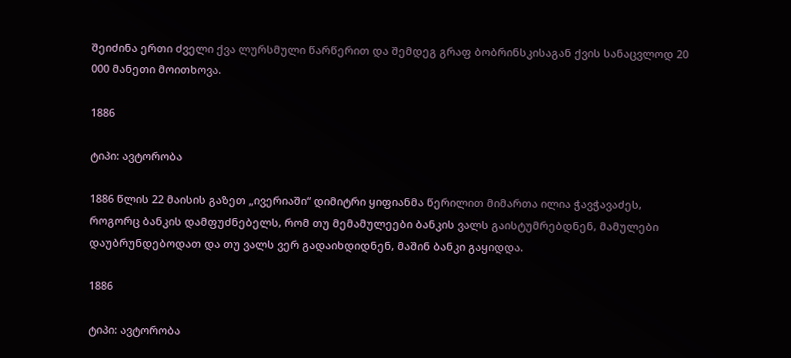შეიძინა ერთი ძველი ქვა ლურსმული წარწერით და შემდეგ გრაფ ბობრინსკისაგან ქვის სანაცვლოდ 20 000 მანეთი მოითხოვა.

1886

ტიპი: ავტორობა

1886 წლის 22 მაისის გაზეთ „ივერიაში“ დიმიტრი ყიფიანმა წერილით მიმართა ილია ჭავჭავაძეს, როგორც ბანკის დამფუძნებელს, რომ თუ მემამულეები ბანკის ვალს გაისტუმრებდნენ, მამულები დაუბრუნდებოდათ და თუ ვალს ვერ გადაიხდიდნენ, მაშინ ბანკი გაყიდდა.

1886

ტიპი: ავტორობა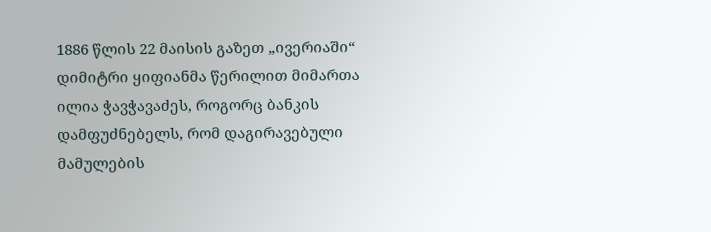1886 წლის 22 მაისის გაზეთ „ივერიაში“ დიმიტრი ყიფიანმა წერილით მიმართა ილია ჭავჭავაძეს, როგორც ბანკის დამფუძნებელს, რომ დაგირავებული მამულების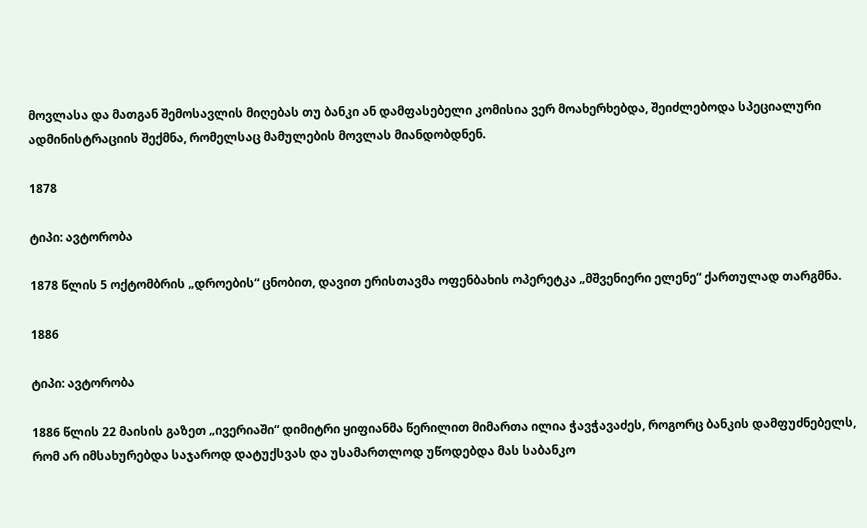მოვლასა და მათგან შემოსავლის მიღებას თუ ბანკი ან დამფასებელი კომისია ვერ მოახერხებდა, შეიძლებოდა სპეციალური ადმინისტრაციის შექმნა, რომელსაც მამულების მოვლას მიანდობდნენ.

1878

ტიპი: ავტორობა

1878 წლის 5 ოქტომბრის „დროების“ ცნობით, დავით ერისთავმა ოფენბახის ოპერეტკა „მშვენიერი ელენე“ ქართულად თარგმნა.

1886

ტიპი: ავტორობა

1886 წლის 22 მაისის გაზეთ „ივერიაში“ დიმიტრი ყიფიანმა წერილით მიმართა ილია ჭავჭავაძეს, როგორც ბანკის დამფუძნებელს, რომ არ იმსახურებდა საჯაროდ დატუქსვას და უსამართლოდ უწოდებდა მას საბანკო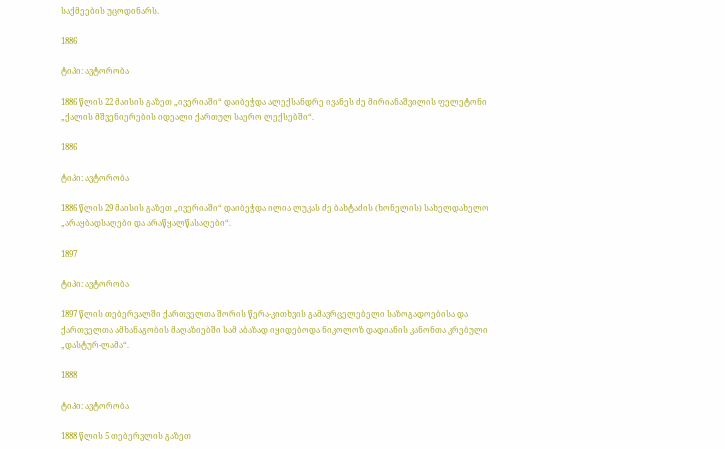საქმეების უცოდინარს.

1886

ტიპი: ავტორობა

1886 წლის 22 მაისის გაზეთ „ივერიაში“ დაიბეჭდა ალექსანდრე ივანეს ძე მირიანაშვილის ფელეტონი „ქალის მშვენიერების იდეალი ქართულ საერო ლექსებში“.

1886

ტიპი: ავტორობა

1886 წლის 29 მაისის გაზეთ „ივერიაში“ დაიბეჭდა ილია ლუკას ძე ბახტაძის (ხონელის) სახელდახელო „არაყბადსაღები და არაწყალწასაღები“.

1897

ტიპი: ავტორობა

1897 წლის თებერვალში ქართველთა შორის წერა-კითხვის გამავრცელებელი საზოგადოებისა და ქართველთა ამხანაგობის მაღაზიებში სამ აბაზად იყიდებოდა ნიკოლოზ დადიანის კანონთა კრებული „დასტურ-ლამა“.

1888

ტიპი: ავტორობა

1888 წლის 5 თებერვლის გაზეთ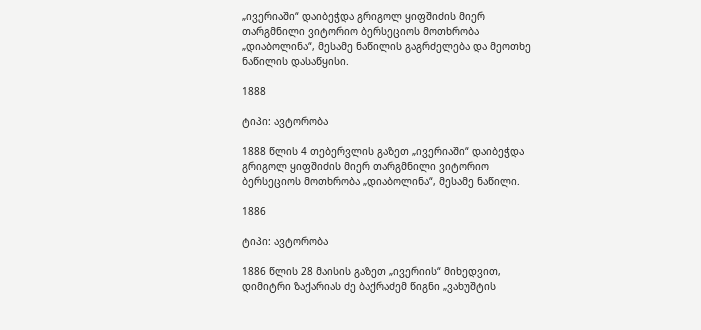„ივერიაში“ დაიბეჭდა გრიგოლ ყიფშიძის მიერ თარგმნილი ვიტორიო ბერსეციოს მოთხრობა „დიაბოლინა“, მესამე ნაწილის გაგრძელება და მეოთხე ნაწილის დასაწყისი.

1888

ტიპი: ავტორობა

1888 წლის 4 თებერვლის გაზეთ „ივერიაში“ დაიბეჭდა გრიგოლ ყიფშიძის მიერ თარგმნილი ვიტორიო ბერსეციოს მოთხრობა „დიაბოლინა“, მესამე ნაწილი.

1886

ტიპი: ავტორობა

1886 წლის 28 მაისის გაზეთ „ივერიის“ მიხედვით, დიმიტრი ზაქარიას ძე ბაქრაძემ წიგნი „ვახუშტის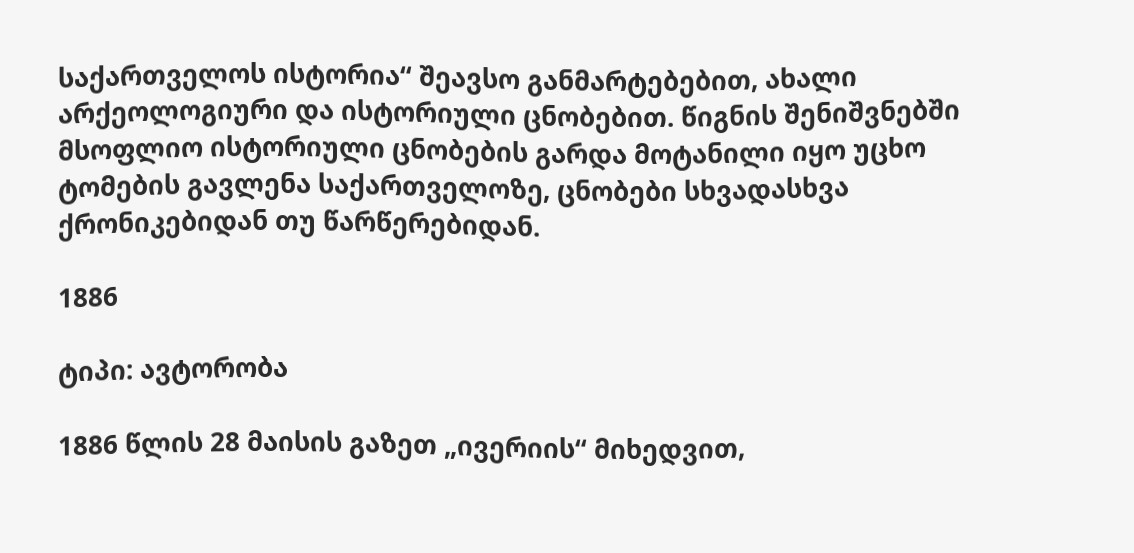საქართველოს ისტორია“ შეავსო განმარტებებით, ახალი არქეოლოგიური და ისტორიული ცნობებით. წიგნის შენიშვნებში მსოფლიო ისტორიული ცნობების გარდა მოტანილი იყო უცხო ტომების გავლენა საქართველოზე, ცნობები სხვადასხვა ქრონიკებიდან თუ წარწერებიდან.

1886

ტიპი: ავტორობა

1886 წლის 28 მაისის გაზეთ „ივერიის“ მიხედვით,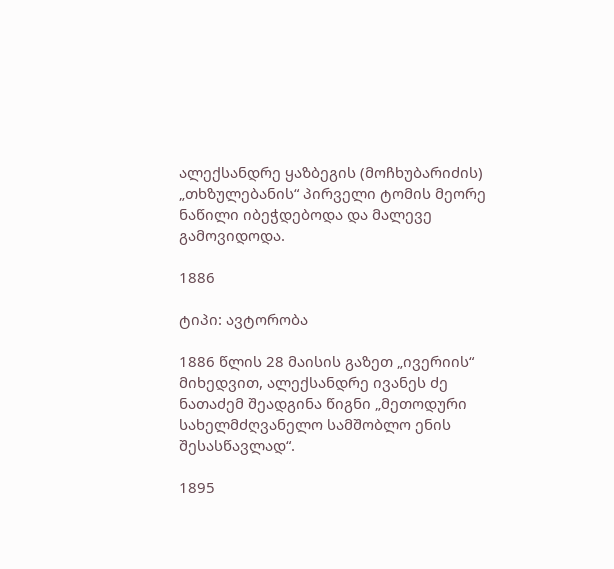ალექსანდრე ყაზბეგის (მოჩხუბარიძის) „თხზულებანის“ პირველი ტომის მეორე ნაწილი იბეჭდებოდა და მალევე გამოვიდოდა.

1886

ტიპი: ავტორობა

1886 წლის 28 მაისის გაზეთ „ივერიის“ მიხედვით, ალექსანდრე ივანეს ძე ნათაძემ შეადგინა წიგნი „მეთოდური სახელმძღვანელო სამშობლო ენის შესასწავლად“.

1895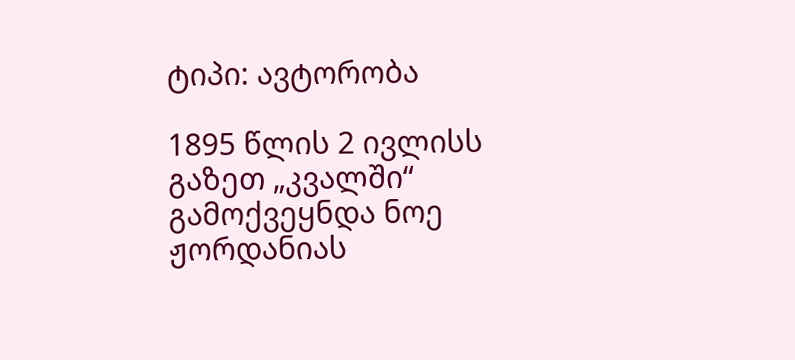ტიპი: ავტორობა

1895 წლის 2 ივლისს გაზეთ „კვალში“ გამოქვეყნდა ნოე ჟორდანიას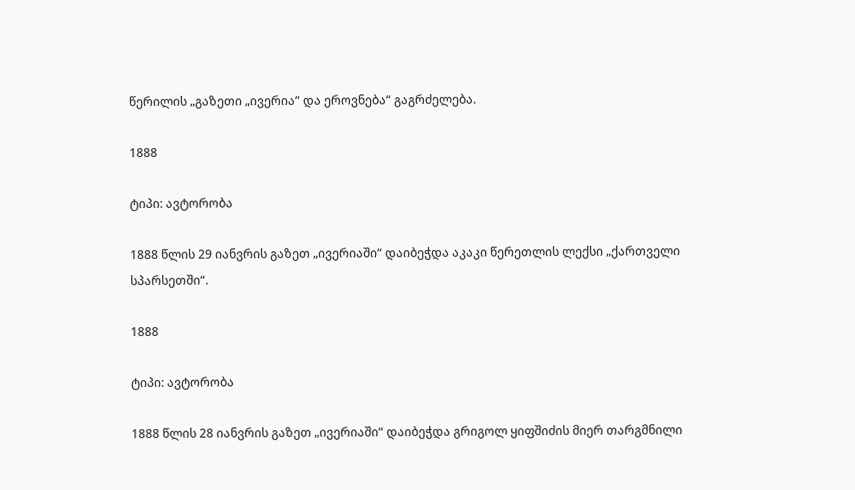წერილის „გაზეთი „ივერია“ და ეროვნება“ გაგრძელება.

1888

ტიპი: ავტორობა

1888 წლის 29 იანვრის გაზეთ „ივერიაში“ დაიბეჭდა აკაკი წერეთლის ლექსი „ქართველი სპარსეთში“.

1888

ტიპი: ავტორობა

1888 წლის 28 იანვრის გაზეთ „ივერიაში“ დაიბეჭდა გრიგოლ ყიფშიძის მიერ თარგმნილი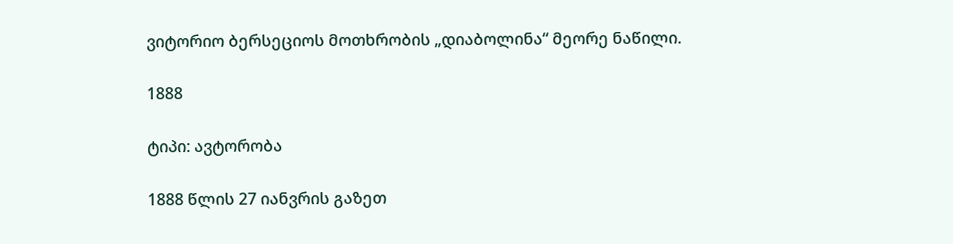ვიტორიო ბერსეციოს მოთხრობის „დიაბოლინა“ მეორე ნაწილი.

1888

ტიპი: ავტორობა

1888 წლის 27 იანვრის გაზეთ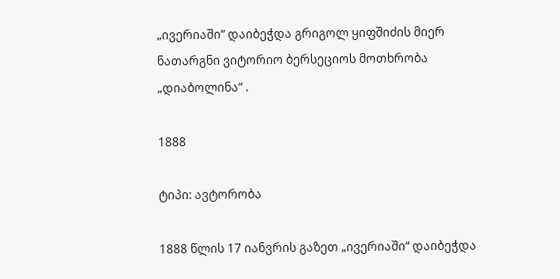„ივერიაში“ დაიბეჭდა გრიგოლ ყიფშიძის მიერ ნათარგნი ვიტორიო ბერსეციოს მოთხრობა „დიაბოლინა“ .

1888

ტიპი: ავტორობა

1888 წლის 17 იანვრის გაზეთ „ივერიაში“ დაიბეჭდა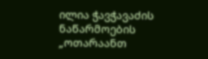ილია ჭავჭავაძის ნაწარმოების „ოთარაანთ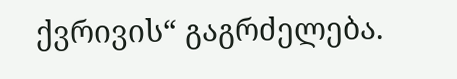ქვრივის“ გაგრძელება.